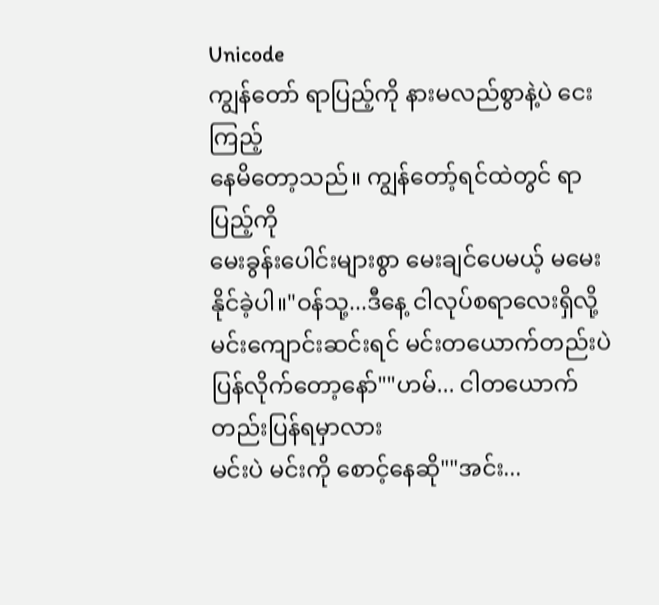Unicode
ကျွန်တော် ရာပြည့်ကို နားမလည်စွာနဲ့ပဲ ငေးကြည့်
နေမိတော့သည်။ ကျွန်တော့်ရင်ထဲတွင် ရာပြည့်ကို
မေးခွန်းပေါင်းများစွာ မေးချင်ပေမယ့် မမေးနိုင်ခဲ့ပါ။"ဝန်သု့...ဒီနေ့ ငါလုပ်စရာလေးရှိလို့
မင်းကျောင်းဆင်းရင် မင်းတယောက်တည်းပဲ
ပြန်လိုက်တော့နော်""ဟမ်... ငါတယောက်တည်းပြန်ရမှာလား
မင်းပဲ မင်းကို စောင့်နေဆို""အင်း...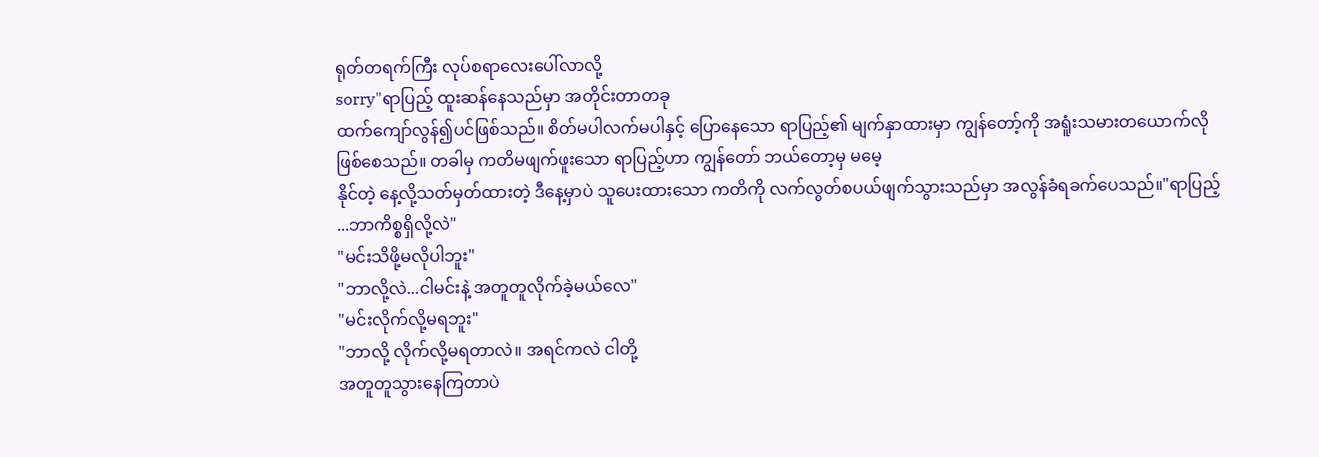ရုတ်တရက်ကြီး လုပ်စရာလေးပေါ်လာလို့
sorry"ရာပြည့် ထူးဆန်နေသည်မှာ အတိုင်းတာတခု
ထက်ကျော်လွန်၍ပင်ဖြစ်သည်။ စိတ်မပါလက်မပါနှင့် ပြောနေသော ရာပြည့်၏ မျက်နှာထားမှာ ကျွန်တော့်ကို အရူံးသမားတယောက်လိုဖြစ်စေသည်။ တခါမှ ကတိမဖျက်ဖူးသော ရာပြည့်ဟာ ကျွန်တော် ဘယ်တော့မှ မမေ့
နိုင်တဲ့ နေ့လို့သတ်မှတ်ထားတဲ့ ဒီနေ့မှာပဲ သူပေးထားသော ကတိကို လက်လွတ်စပယ်ဖျက်သွားသည်မှာ အလွန်ခံရခက်ပေသည်။"ရာပြည့် ...ဘာကိစ္စရှိလို့လဲ"
"မင်းသိဖို့မလိုပါဘူး"
"ဘာလို့လဲ...ငါမင်းနဲ့ အတူတူလိုက်ခဲ့မယ်လေ"
"မင်းလိုက်လို့မရဘူး"
"ဘာလို့ လိုက်လို့မရတာလဲ။ အရင်ကလဲ ငါတို့
အတူတူသွားနေကြတာပဲ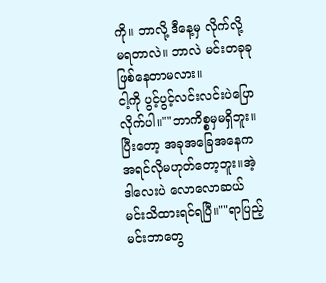ကို။ ဘာလို့ ဒီနေ့မှ လိုက်လို့
မရတာလဲ။ ဘာလဲ မင်းတခုခုဖြစ်နေတာမလား။
ငါ့ကို ပွင့်ပွင့်လင်းလင်းပဲပြောလိုက်ပါ။""ဘာကိစ္စမှမရှိဘူး။
ပြီးတော့ အခုအခြေအနေက အရင်လိုမဟုတ်တော့ဘူး။အဲ့ဒါလေးပဲ လောလောဆယ် မင်းသိထားရင်ရပြီ။""ရာပြည့် မင်းဘာတွေ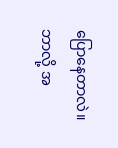ပြောနေတာလဲ။
ဘာလို့ အ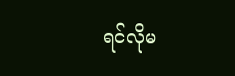ရင်လိုမ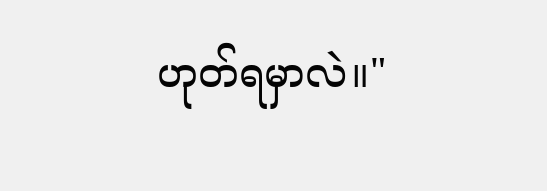ဟုတ်ရမှာလဲ။"